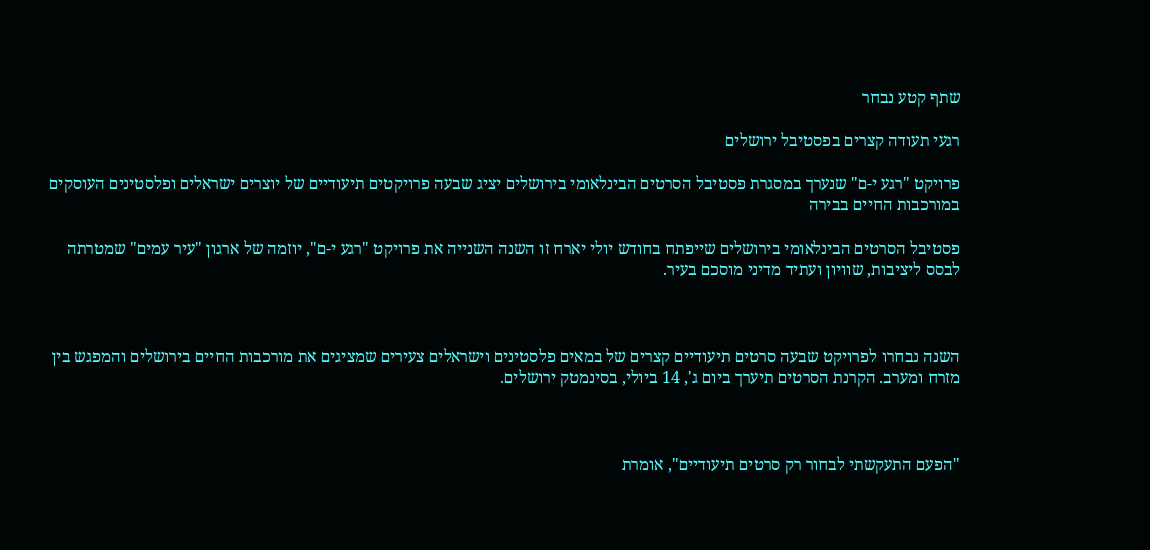שתף קטע נבחר

רגעי תעודה קצרים בפסטיבל ירושלים

פרויקט "רגע י-ם" שנערך במסגרת פסטיבל הסרטים הבינלאומי בירושלים יציג שבעה פרויקטים תיעודיים של יוצרים ישראלים ופלסטינים העוסקים במורכבות החיים בבירה

פסטיבל הסרטים הבינלאומי בירושלים שייפתח בחודש יולי יארח זו השנה השנייה את פרויקט "רגע י-ם", יוזמה של ארגון "עיר עמים" שמטרתה לבסס ליציבות, שוויון ועתיד מדיני מוסכם בעיר.



השנה נבחרו לפרויקט שבעה סרטים תיעודיים קצרים של במאים פלסטינים וישראלים צעירים שמציגים את מורכבות החיים בירושלים והמפגש בין מזרח ומערב. הקרנת הסרטים תיערך ביום ג', 14 ביולי, בסינמטק ירושלים.



"הפעם התעקשתי לבחור רק סרטים תיעודיים", אומרת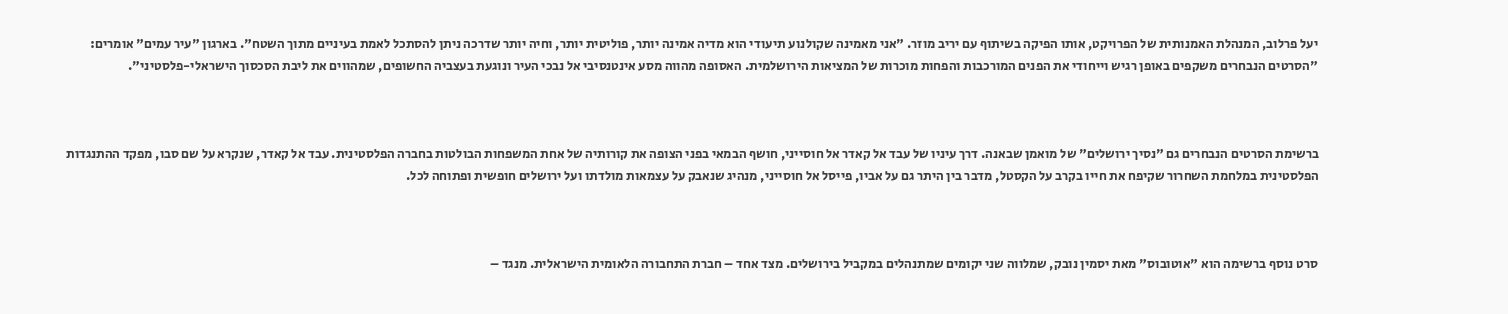יעל פרלוב, המנהלת האמנותית של הפרויקט, אותו הפיקה בשיתוף עם יריב מוזר. "אני מאמינה שקולנוע תיעודי הוא מדיה אמינה יותר, פוליטית יותר, וחיה יותר שדרכה ניתן להסתכל לאמת בעיניים מתוך השטח". בארגון "עיר עמים" אומרים: "הסרטים הנבחרים משקפים באופן רגיש וייחודי את הפנים המורכבות והפחות מוכרות של המציאות הירושלמית. האסופה מהווה מסע אינטנסיבי אל נבכי העיר ונוגעת בעצביה החשופים, שמהווים את ליבת הסכסוך הישראלי-פלסטיני".



ברשימת הסרטים הנבחרים גם "נסיך ירושלים" של מואמן שבאנה. דרך עיניו של עבד אל קאדר אל חוסייני, חושף הבמאי בפני הצופה את קורותיה של אחת המשפחות הבולטות בחברה הפלסטינית. עבד אל קאדר, שנקרא על שם סבו, מפקד ההתנגדות הפלסטינית במלחמת השחרור שקיפח את חייו בקרב על הקסטל, מדבר בין היתר גם על אביו, פייסל אל חוסייני, מנהיג שנאבק על עצמאות מולדתו ועל ירושלים חופשית ופתוחה לכל.



סרט נוסף ברשימה הוא "אוטובוס" מאת יסמין נובק, שמלווה שני יקומים שמתנהלים במקביל בירושלים. מצד אחד – חברת התחבורה הלאומית הישראלית. מנגד –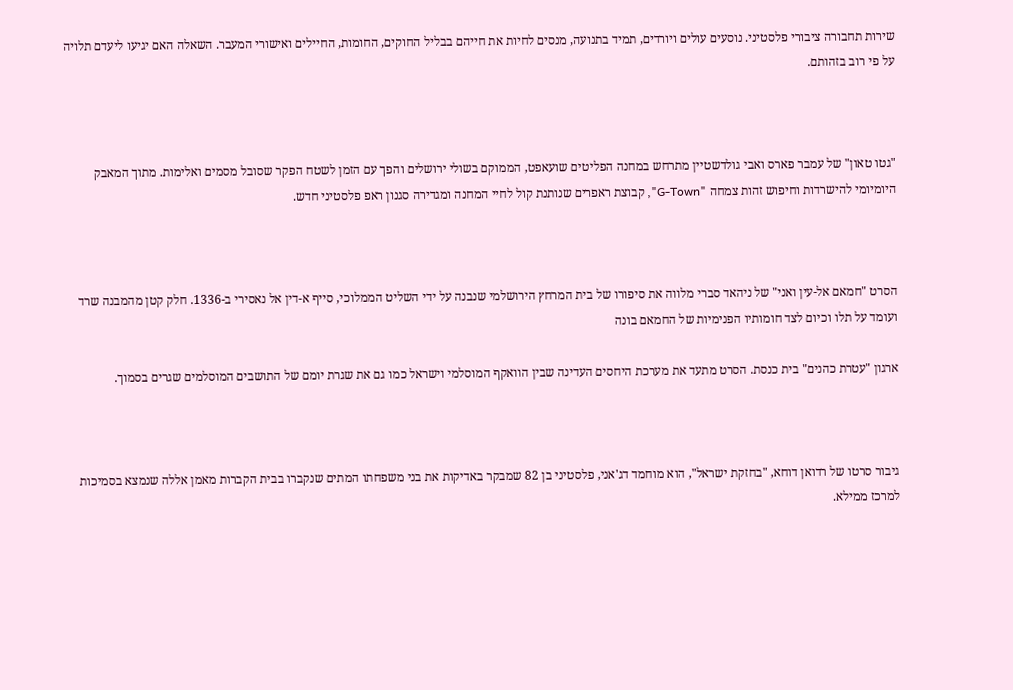שירות תחבורה ציבורי פלסטיני. נוסעים עולים ויורדים, תמיד בתנועה, מנסים לחיות את חייהם בבליל החוקים, החומות, החיילים ואישורי המעבר. השאלה האם יגיעו ליעדם תלויה על פי רוב בזהותם.



"גטו טאון" של עמבר פארס ואבי גולדשטיין מתרחש במחנה הפליטים שועאפט, הממוקם בשולי ירושלים והפך עם הזמן לשטח הפקר שסובל מסמים ואלימות. מתוך המאבק היומיומי להישרדות וחיפוש זהות צמחה "G-Town", קבוצת ראפרים שנותנת קול לחיי המחנה ומגדירה סגנון ראפ פלסטיני חדש.



הסרט "חמאם אל-עין ואני" של ניהאד סברי מלווה את סיפורו של בית המרחץ הירושלמי שנבנה על ידי השליט הממלוכי, סייף א-דין אל נאסירי ב-1336. חלק קטן מהמבנה שרד ועומד על תלו וכיום לצד חומותיו הפנימיות של החמאם בונה

ארגון "עטרת כהנים" בית כנסת. הסרט מתעד את מערכת היחסים העדינה שבין הוואקף המוסלמי וישראל כמו גם את שגרת יומם של התושבים המוסלמים שגרים בסמוך.



גיבור סרטו של רדואן דוחא, "בחזקת ישראל", הוא מוחמד דג'אני, פלסטיני בן 82 שמבקר באדיקות את בני משפחתו המתים שנקברו בבית הקברות מאמן אללה שנמצא בסמיכות למרכז ממילא.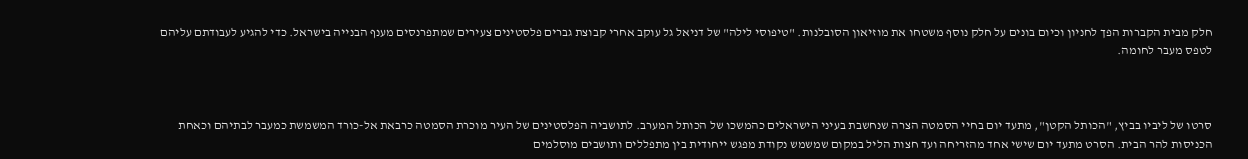חלק מבית הקברות הפך לחניון וכיום בונים על חלק נוסף משטחו את מוזיאון הסובלנות. "טיפוסי לילה" של דניאל גל עוקב אחרי קבוצת גברים פלסטינים צעירים שמתפרנסים מענף הבנייה בישראל. כדי להגיע לעבודתם עליהם לטפס מעבר לחומה.



סרטו של ליביו בביץ, "הכותל הקטן", מתעד יום בחיי הסמטה הצרה שנחשבת בעיני הישראלים כהמשכו של הכותל המערב. לתושביה הפלסטינים של העיר מוכרת הסמטה כרבאת אל-כורד המשמשת כמעבר לבתיהם וכאחת הכניסות להר הבית. הסרט מתעד יום שישי אחד מהזריחה ועד חצות הליל במקום שמשמש נקודת מפגש ייחודית בין מתפללים ותושבים מוסלמים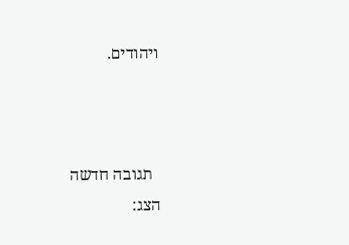ויהודים.



  תגובה חדשה
הצג: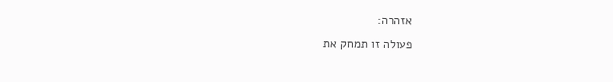אזהרה:
פעולה זו תמחק את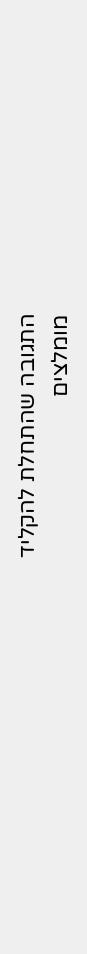התגובה שהתחלת להקליד
מומלצים